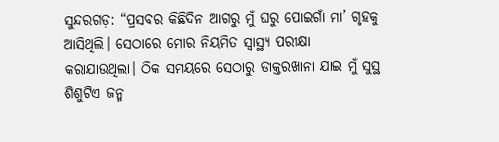ସୁନ୍ଦରଗଡ଼: “ପ୍ରସବର କିଛିଦିନ ଆଗରୁ ମୁଁ ଘରୁ ପୋଇଗାଁ ମା’ ଗୃହକୁ ଆସିଥିଲି। ସେଠାରେ ମୋର ନିୟମିତ ସ୍ୱାସ୍ଥ୍ୟ ପରୀକ୍ଷା କରାଯାଉଥିଲା। ଠିକ ସମୟରେ ସେଠାରୁ ଡାକ୍ତରଖାନା ଯାଇ ମୁଁ ସୁସ୍ଥ ଶିଶୁଟିଏ ଜନ୍ମ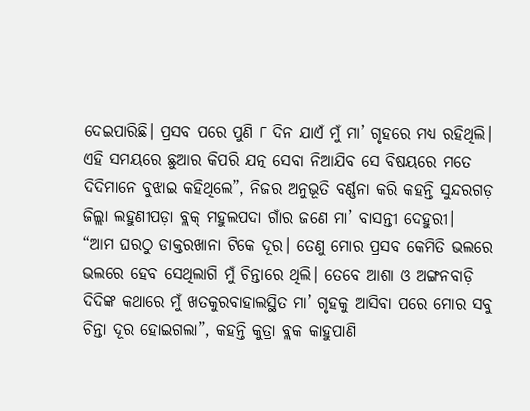ଦେଇପାରିଛି। ପ୍ରସବ ପରେ ପୁଣି ୮ ଦିନ ଯାଏଁ ମୁଁ ମା’ ଗୃହରେ ମଧ୍ୟ ରହିଥିଲି। ଏହି ସମୟରେ ଛୁଆର କିପରି ଯତ୍ନ ସେବା ନିଆଯିବ ସେ ବିଷୟରେ ମତେ ଦିଦିମାନେ ବୁଝାଇ କହିଥିଲେ”, ନିଜର ଅନୁଭୂତି ବର୍ଣ୍ଣନା କରି କହନ୍ତି ସୁନ୍ଦରଗଡ଼ ଜିଲ୍ଲା ଲହୁଣୀପଡ଼ା ବ୍ଲକ୍ ମହୁଲପଦା ଗାଁର ଜଣେ ମା’ ବାସନ୍ତୀ ଦେହୁରୀ।
“ଆମ ଘରଠୁ ଡାକ୍ତରଖାନା ଟିକେ ଦୂର। ତେଣୁ ମୋର ପ୍ରସବ କେମିତି ଭଲରେ ଭଲରେ ହେବ ସେଥିଲାଗି ମୁଁ ଚିନ୍ତାରେ ଥିଲି। ତେବେ ଆଶା ଓ ଅଙ୍ଗନବାଡ଼ି ଦିଦିଙ୍କ କଥାରେ ମୁଁ ଖତକୁରବାହାଲସ୍ଥିତ ମା’ ଗୃହକୁ ଆସିବା ପରେ ମୋର ସବୁ ଚିନ୍ତା ଦୂର ହୋଇଗଲା”, କହନ୍ତି କୁତ୍ରା ବ୍ଲକ କାହୁପାଣି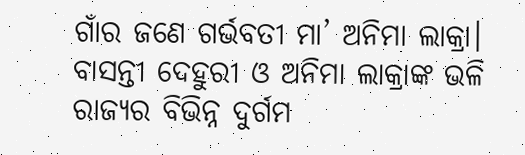ଗାଁର ଜଣେ ଗର୍ଭବତୀ ମା’ ଅନିମା ଲାକ୍ରା।
ବାସନ୍ତୀ ଦେହୁରୀ ଓ ଅନିମା ଲାକ୍ରାଙ୍କ ଭଳି ରାଜ୍ୟର ବିଭିନ୍ନ ଦୁର୍ଗମ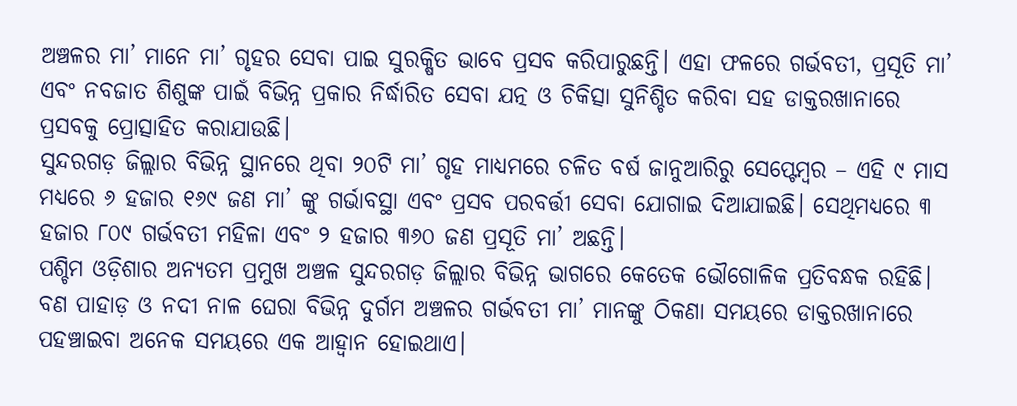ଅଞ୍ଚଳର ମା’ ମାନେ ମା’ ଗୃହର ସେବା ପାଇ ସୁରକ୍ଷିତ ଭାବେ ପ୍ରସବ କରିପାରୁଛନ୍ତି। ଏହା ଫଳରେ ଗର୍ଭବତୀ, ପ୍ରସୂତି ମା’ ଏବଂ ନବଜାତ ଶିଶୁଙ୍କ ପାଇଁ ବିଭିନ୍ନ ପ୍ରକାର ନିର୍ଦ୍ଧାରିତ ସେବା ଯତ୍ନ ଓ ଚିକିତ୍ସା ସୁନିଶ୍ଚିତ କରିବା ସହ ଡାକ୍ତରଖାନାରେ ପ୍ରସବକୁ ପ୍ରୋତ୍ସାହିତ କରାଯାଉଛି।
ସୁନ୍ଦରଗଡ଼ ଜିଲ୍ଲାର ବିଭିନ୍ନ ସ୍ଥାନରେ ଥିବା ୨୦ଟି ମା’ ଗୃହ ମାଧ୍ୟମରେ ଚଳିତ ବର୍ଷ ଜାନୁଆରିରୁ ସେପ୍ଟେମ୍ବର – ଏହି ୯ ମାସ ମଧ୍ୟରେ ୬ ହଜାର ୧୬୯ ଜଣ ମା’ ଙ୍କୁ ଗର୍ଭାବସ୍ଥା ଏବଂ ପ୍ରସବ ପରବର୍ତ୍ତୀ ସେବା ଯୋଗାଇ ଦିଆଯାଇଛି। ସେଥିମଧ୍ୟରେ ୩ ହଜାର ୮୦୯ ଗର୍ଭବତୀ ମହିଳା ଏବଂ ୨ ହଜାର ୩୬୦ ଜଣ ପ୍ରସୂତି ମା’ ଅଛନ୍ତି।
ପଶ୍ଚିମ ଓଡ଼ିଶାର ଅନ୍ୟତମ ପ୍ରମୁଖ ଅଞ୍ଚଳ ସୁନ୍ଦରଗଡ଼ ଜିଲ୍ଲାର ବିଭିନ୍ନ ଭାଗରେ କେତେକ ଭୌଗୋଳିକ ପ୍ରତିବନ୍ଧକ ରହିଛି। ବଣ ପାହାଡ଼ ଓ ନଦୀ ନାଳ ଘେରା ବିଭିନ୍ନ ଦୁର୍ଗମ ଅଞ୍ଚଳର ଗର୍ଭବତୀ ମା’ ମାନଙ୍କୁ ଠିକଣା ସମୟରେ ଡାକ୍ତରଖାନାରେ ପହଞ୍ଚାଇବା ଅନେକ ସମୟରେ ଏକ ଆହ୍ୱାନ ହୋଇଥାଏ।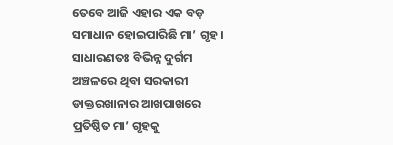ତେବେ ଆଜି ଏହାର ଏକ ବଡ଼ ସମାଧାନ ହୋଇପାରିଛି ମା’ ଗୃହ।
ସାଧାରଣତଃ ବିଭିନ୍ନ ଦୁର୍ଗମ ଅଞ୍ଚଳରେ ଥିବା ସରକାରୀ ଡାକ୍ତରଖାନାର ଆଖପାଖରେ ପ୍ରତିଷ୍ଠିତ ମା’ ଗୃହକୁ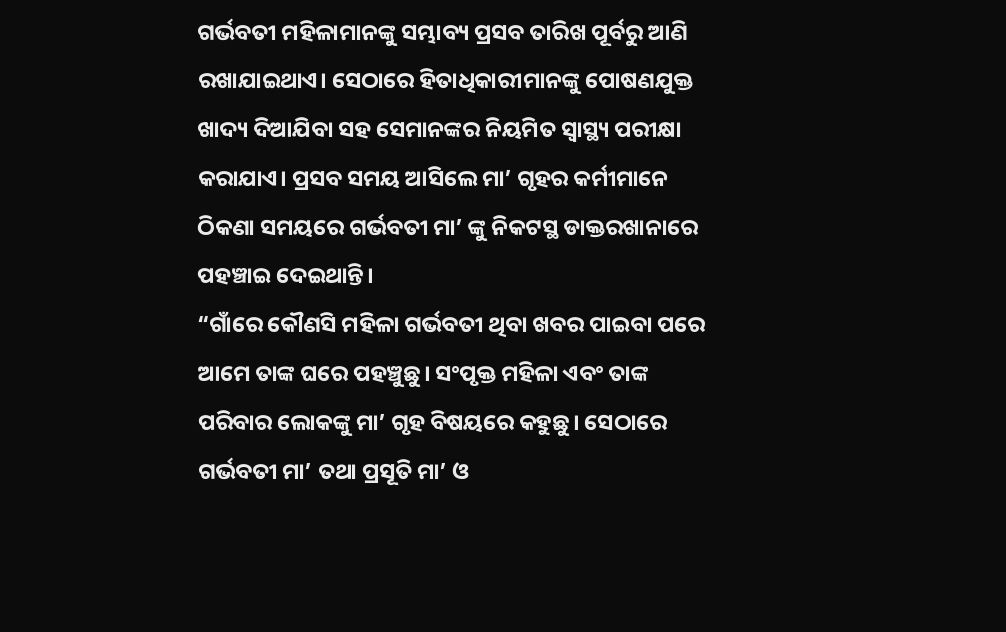ଗର୍ଭବତୀ ମହିଳାମାନଙ୍କୁ ସମ୍ଭାବ୍ୟ ପ୍ରସବ ତାରିଖ ପୂର୍ବରୁ ଆଣି ରଖାଯାଇଥାଏ। ସେଠାରେ ହିତାଧିକାରୀମାନଙ୍କୁ ପୋଷଣଯୁକ୍ତ ଖାଦ୍ୟ ଦିଆଯିବା ସହ ସେମାନଙ୍କର ନିୟମିତ ସ୍ୱାସ୍ଥ୍ୟ ପରୀକ୍ଷା କରାଯାଏ। ପ୍ରସବ ସମୟ ଆସିଲେ ମା’ ଗୃହର କର୍ମୀମାନେ ଠିକଣା ସମୟରେ ଗର୍ଭବତୀ ମା’ ଙ୍କୁ ନିକଟସ୍ଥ ଡାକ୍ତରଖାନାରେ ପହଞ୍ଚାଇ ଦେଇଥାନ୍ତି।
“ଗାଁରେ କୌଣସି ମହିଳା ଗର୍ଭବତୀ ଥିବା ଖବର ପାଇବା ପରେ ଆମେ ତାଙ୍କ ଘରେ ପହଞ୍ଚୁଛୁ। ସଂପୃକ୍ତ ମହିଳା ଏବଂ ତାଙ୍କ ପରିବାର ଲୋକଙ୍କୁ ମା’ ଗୃହ ବିଷୟରେ କହୁଛୁ। ସେଠାରେ ଗର୍ଭବତୀ ମା’ ତଥା ପ୍ରସୂତି ମା’ ଓ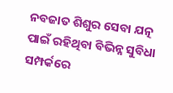ନବଜାତ ଶିଶୁର ସେବା ଯତ୍ନ ପାଇଁ ରହିଥିବା ବିଭିନ୍ନ ସୁବିଧା ସମ୍ପର୍କରେ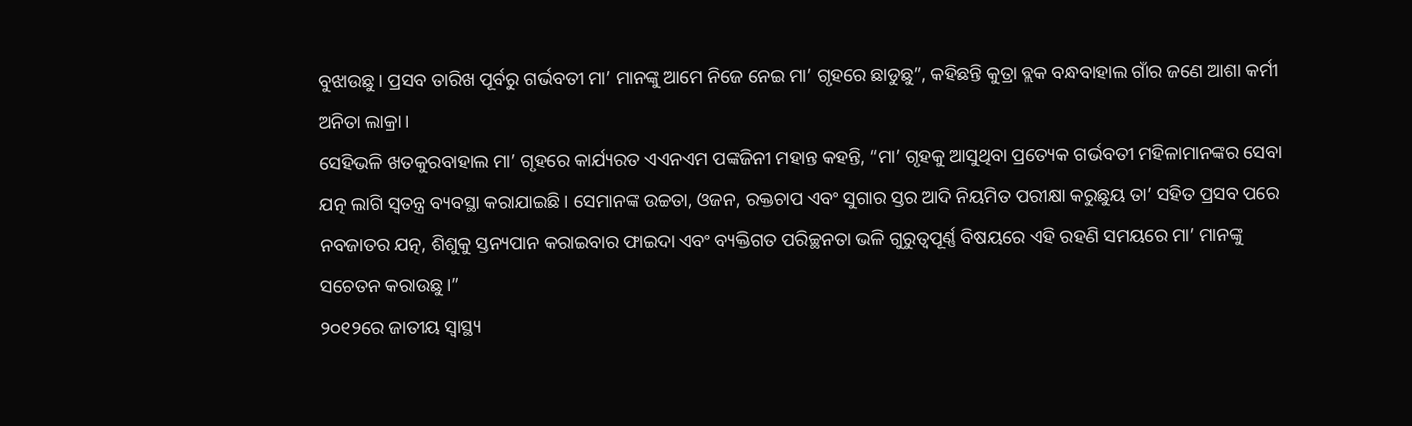ବୁଝାଉଛୁ। ପ୍ରସବ ତାରିଖ ପୂର୍ବରୁ ଗର୍ଭବତୀ ମା’ ମାନଙ୍କୁ ଆମେ ନିଜେ ନେଇ ମା’ ଗୃହରେ ଛାଡୁଛୁ”, କହିଛନ୍ତି କୁତ୍ରା ବ୍ଲକ ବନ୍ଧବାହାଲ ଗାଁର ଜଣେ ଆଶା କର୍ମୀ ଅନିତା ଲାକ୍ରା।
ସେହିଭଳି ଖତକୁରବାହାଲ ମା’ ଗୃହରେ କାର୍ଯ୍ୟରତ ଏଏନଏମ ପଙ୍କଜିନୀ ମହାନ୍ତ କହନ୍ତି, “ମା’ ଗୃହକୁ ଆସୁଥିବା ପ୍ରତ୍ୟେକ ଗର୍ଭବତୀ ମହିଳାମାନଙ୍କର ସେବା ଯତ୍ନ ଲାଗି ସ୍ୱତନ୍ତ୍ର ବ୍ୟବସ୍ଥା କରାଯାଇଛି। ସେମାନଙ୍କ ଉଚ୍ଚତା, ଓଜନ, ରକ୍ତଚାପ ଏବଂ ସୁଗାର ସ୍ତର ଆଦି ନିୟମିତ ପରୀକ୍ଷା କରୁଛୁୟ ତା’ ସହିତ ପ୍ରସବ ପରେ ନବଜାତର ଯତ୍ନ, ଶିଶୁକୁ ସ୍ତନ୍ୟପାନ କରାଇବାର ଫାଇଦା ଏବଂ ବ୍ୟକ୍ତିଗତ ପରିଚ୍ଛନତା ଭଳି ଗୁରୁତ୍ୱପୂର୍ଣ୍ଣ ବିଷୟରେ ଏହି ରହଣି ସମୟରେ ମା’ ମାନଙ୍କୁ ସଚେତନ କରାଉଛୁ।”
୨୦୧୨ରେ ଜାତୀୟ ସ୍ୱାସ୍ଥ୍ୟ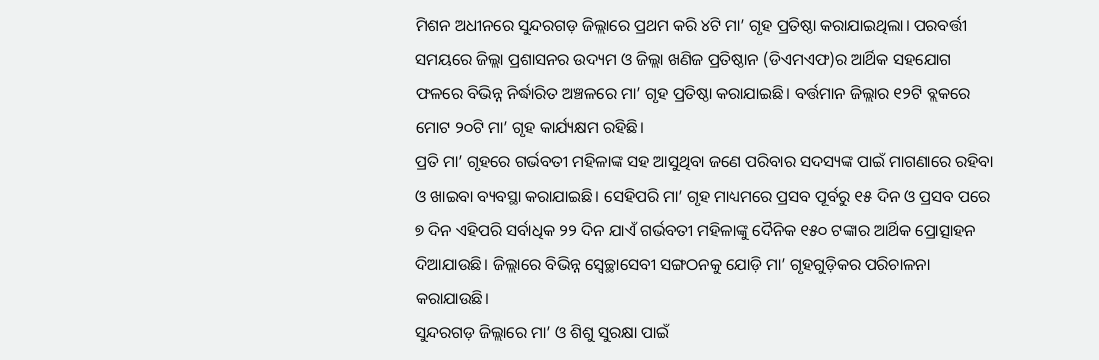ମିଶନ ଅଧୀନରେ ସୁନ୍ଦରଗଡ଼ ଜିଲ୍ଲାରେ ପ୍ରଥମ କରି ୪ଟି ମା’ ଗୃହ ପ୍ରତିଷ୍ଠା କରାଯାଇଥିଲା। ପରବର୍ତ୍ତୀ ସମୟରେ ଜିଲ୍ଲା ପ୍ରଶାସନର ଉଦ୍ୟମ ଓ ଜିଲ୍ଲା ଖଣିଜ ପ୍ରତିଷ୍ଠାନ (ଡିଏମଏଫ)ର ଆର୍ଥିକ ସହଯୋଗ ଫଳରେ ବିଭିନ୍ନ ନିର୍ଦ୍ଧାରିତ ଅଞ୍ଚଳରେ ମା’ ଗୃହ ପ୍ରତିଷ୍ଠା କରାଯାଇଛି। ବର୍ତ୍ତମାନ ଜିଲ୍ଲାର ୧୨ଟି ବ୍ଲକରେ ମୋଟ ୨୦ଟି ମା’ ଗୃହ କାର୍ଯ୍ୟକ୍ଷମ ରହିଛି।
ପ୍ରତି ମା’ ଗୃହରେ ଗର୍ଭବତୀ ମହିଳାଙ୍କ ସହ ଆସୁଥିବା ଜଣେ ପରିବାର ସଦସ୍ୟଙ୍କ ପାଇଁ ମାଗଣାରେ ରହିବା ଓ ଖାଇବା ବ୍ୟବସ୍ଥା କରାଯାଇଛି। ସେହିପରି ମା’ ଗୃହ ମାଧ୍ୟମରେ ପ୍ରସବ ପୂର୍ବରୁ ୧୫ ଦିନ ଓ ପ୍ରସବ ପରେ ୭ ଦିନ ଏହିପରି ସର୍ବାଧିକ ୨୨ ଦିନ ଯାଏଁ ଗର୍ଭବତୀ ମହିଳାଙ୍କୁ ଦୈନିକ ୧୫୦ ଟଙ୍କାର ଆର୍ଥିକ ପ୍ରୋତ୍ସାହନ ଦିଆଯାଉଛି। ଜିଲ୍ଲାରେ ବିଭିନ୍ନ ସ୍ୱେଚ୍ଛାସେବୀ ସଙ୍ଗଠନକୁ ଯୋଡ଼ି ମା’ ଗୃହଗୁଡ଼ିକର ପରିଚାଳନା କରାଯାଉଛି।
ସୁନ୍ଦରଗଡ଼ ଜିଲ୍ଲାରେ ମା’ ଓ ଶିଶୁ ସୁରକ୍ଷା ପାଇଁ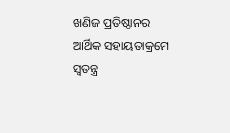ଖଣିଜ ପ୍ରତିଷ୍ଠାନର ଆର୍ଥିକ ସହାୟତାକ୍ରମେ ସ୍ୱତନ୍ତ୍ର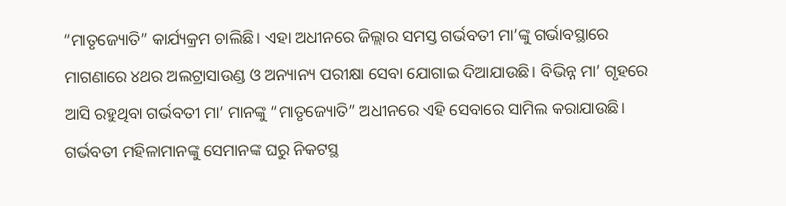“ମାତୃଜ୍ୟୋତି” କାର୍ଯ୍ୟକ୍ରମ ଚାଲିଛି। ଏହା ଅଧୀନରେ ଜିଲ୍ଲାର ସମସ୍ତ ଗର୍ଭବତୀ ମା’ଙ୍କୁ ଗର୍ଭାବସ୍ଥାରେ ମାଗଣାରେ ୪ଥର ଅଲଟ୍ରାସାଉଣ୍ଡ ଓ ଅନ୍ୟାନ୍ୟ ପରୀକ୍ଷା ସେବା ଯୋଗାଇ ଦିଆଯାଉଛି। ବିଭିନ୍ନ ମା’ ଗୃହରେ ଆସି ରହୁଥିବା ଗର୍ଭବତୀ ମା’ ମାନଙ୍କୁ “ମାତୃଜ୍ୟୋତି” ଅଧୀନରେ ଏହି ସେବାରେ ସାମିଲ କରାଯାଉଛି।
ଗର୍ଭବତୀ ମହିଳାମାନଙ୍କୁ ସେମାନଙ୍କ ଘରୁ ନିକଟସ୍ଥ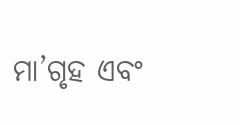ମା’ଗୃହ ଏବଂ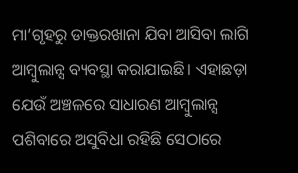ମା’ଗୃହରୁ ଡାକ୍ତରଖାନା ଯିବା ଆସିବା ଲାଗି ଆମ୍ବୁଲାନ୍ସ ବ୍ୟବସ୍ଥା କରାଯାଇଛି। ଏହାଛଡ଼ା ଯେଉଁ ଅଞ୍ଚଳରେ ସାଧାରଣ ଆମ୍ବୁଲାନ୍ସ ପଶିବାରେ ଅସୁବିଧା ରହିଛି ସେଠାରେ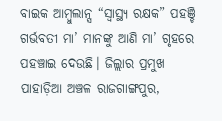ବାଇକ ଆମ୍ବୁଲାନ୍ସ “ସ୍ୱାସ୍ଥ୍ୟ ରକ୍ଷକ” ପହଞ୍ଚି ଗର୍ଭବତୀ ମା’ ମାନଙ୍କୁ ଆଣି ମା’ ଗୃହରେ ପହଞ୍ଚାଇ ଦେଉଛି। ଜିଲ୍ଲାର ପ୍ରମୁଖ ପାହାଡ଼ିଆ ଅଞ୍ଚଳ ରାଜଗାଙ୍ଗପୁର,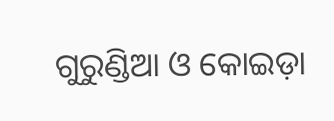ଗୁରୁଣ୍ଡିଆ ଓ କୋଇଡ଼ା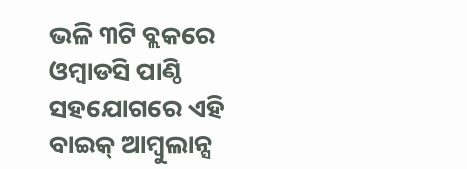ଭଳି ୩ଟି ବ୍ଲକରେ ଓମ୍ବାଡସି ପାଣ୍ଠି ସହଯୋଗରେ ଏହି ବାଇକ୍ ଆମ୍ବୁଲାନ୍ସ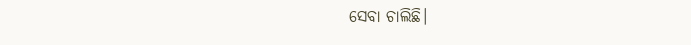ସେବା ଚାଲିଛି।